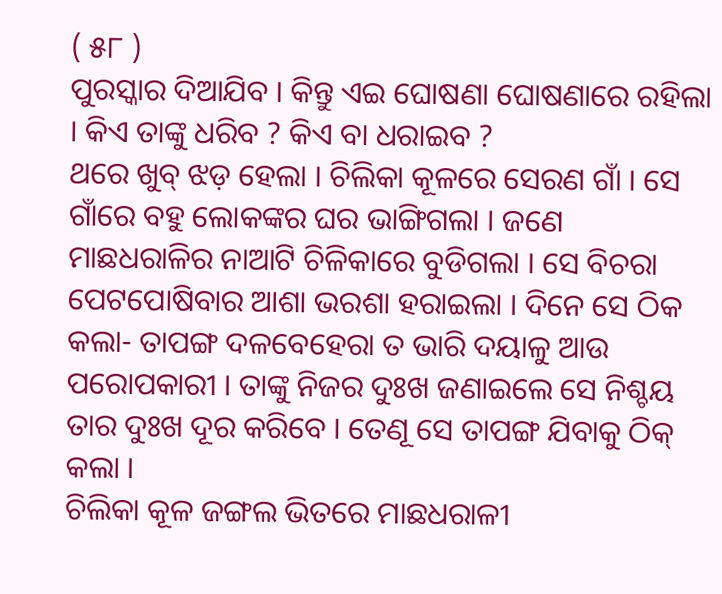( ୫୮ )
ପୁରସ୍କାର ଦିଆଯିବ । କିନ୍ତୁ ଏଇ ଘୋଷଣା ଘୋଷଣାରେ ରହିଲା । କିଏ ତାଙ୍କୁ ଧରିବ ? କିଏ ବା ଧରାଇବ ?
ଥରେ ଖୁବ୍ ଝଡ଼ ହେଲା । ଚିଲିକା କୂଳରେ ସେରଣ ଗାଁ । ସେ ଗାଁରେ ବହୁ ଲୋକଙ୍କର ଘର ଭାଙ୍ଗିଗଲା । ଜଣେ ମାଛଧରାଳିର ନାଆଟି ଚିଳିକାରେ ବୁଡିଗଲା । ସେ ବିଚରା ପେଟପୋଷିବାର ଆଶା ଭରଶା ହରାଇଲା । ଦିନେ ସେ ଠିକ କଲା- ତାପଙ୍ଗ ଦଳବେହେରା ତ ଭାରି ଦୟାଳୁ ଆଉ ପରୋପକାରୀ । ତାଙ୍କୁ ନିଜର ଦୁଃଖ ଜଣାଇଲେ ସେ ନିଶ୍ଚୟ ତାର ଦୁଃଖ ଦୂର କରିବେ । ତେଣୂ ସେ ତାପଙ୍ଗ ଯିବାକୁ ଠିକ୍ କଲା ।
ଚିଲିକା କୂଳ ଜଙ୍ଗଲ ଭିତରେ ମାଛଧରାଳୀ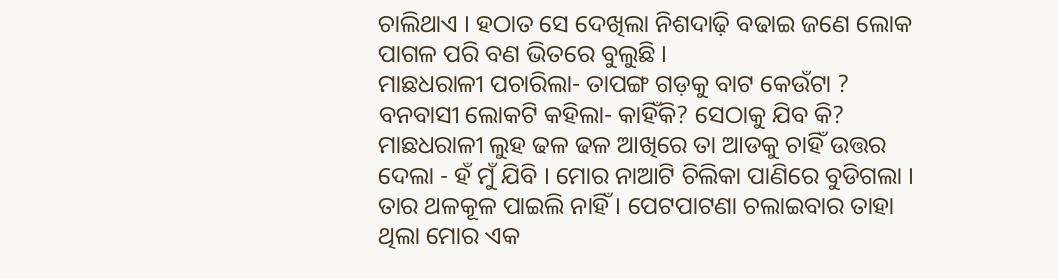ଚାଲିଥାଏ । ହଠାତ ସେ ଦେଖିଲା ନିଶଦାଢ଼ି ବଢାଇ ଜଣେ ଲୋକ ପାଗଳ ପରି ବଣ ଭିତରେ ବୁଲୁଛି ।
ମାଛଧରାଳୀ ପଚାରିଲା- ତାପଙ୍ଗ ଗଡ଼କୁ ବାଟ କେଉଁଟା ?
ବନବାସୀ ଲୋକଟି କହିଲା- କାହିଁକି? ସେଠାକୁ ଯିବ କି?
ମାଛଧରାଳୀ ଲୁହ ଢଳ ଢଳ ଆଖିରେ ତା ଆଡକୁ ଚାହିଁ ଉତ୍ତର ଦେଲା - ହଁ ମୁଁ ଯିବି । ମୋର ନାଆଟି ଚିଲିକା ପାଣିରେ ବୁଡିଗଲା । ତାର ଥଳକୂଳ ପାଇଲି ନାହିଁ । ପେଟପାଟଣା ଚଲାଇବାର ତାହା ଥିଲା ମୋର ଏକ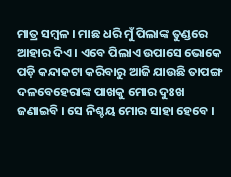ମାତ୍ର ସମ୍ବଳ । ମାଛ ଧରି ମୁଁ ପିଲାଙ୍କ ତୁଣ୍ଡରେ ଆହାର ଦିଏ । ଏବେ ପିଲାଏ ଉପାସେ ଭୋକେ ପଡ଼ି କନ୍ଦାକଟା କରିବାରୁ ଆଜି ଯାଉଛି ତାପଙ୍ଗ ଦଳବେହେରାଙ୍କ ପାଖକୁ ମୋର ଦୁଃଖ ଜଣାଇବି । ସେ ନିଶ୍ଚୟ ମୋର ସାହା ହେବେ ।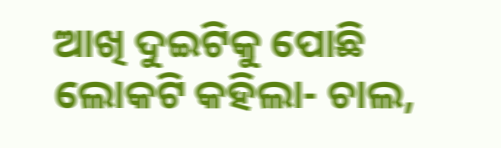ଆଖି ଦୁଇଟିକୁ ପୋଛି ଲୋକଟି କହିଲା- ଚାଲ,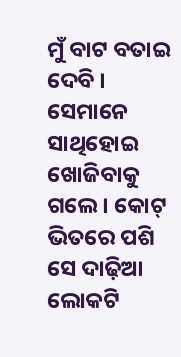ମୁଁ ବାଟ ବତାଇ ଦେବି ।
ସେମାନେ ସାଥିହୋଇ ଖୋଜିବାକୁ ଗଲେ । କୋଟ୍ ଭିତରେ ପଶି ସେ ଦାଢ଼ିଆ ଲୋକଟି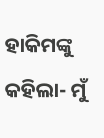ହାକିମଙ୍କୁ କହିଲା- ମୁଁ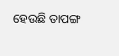ହେଉଛି ତାପଙ୍ଗ